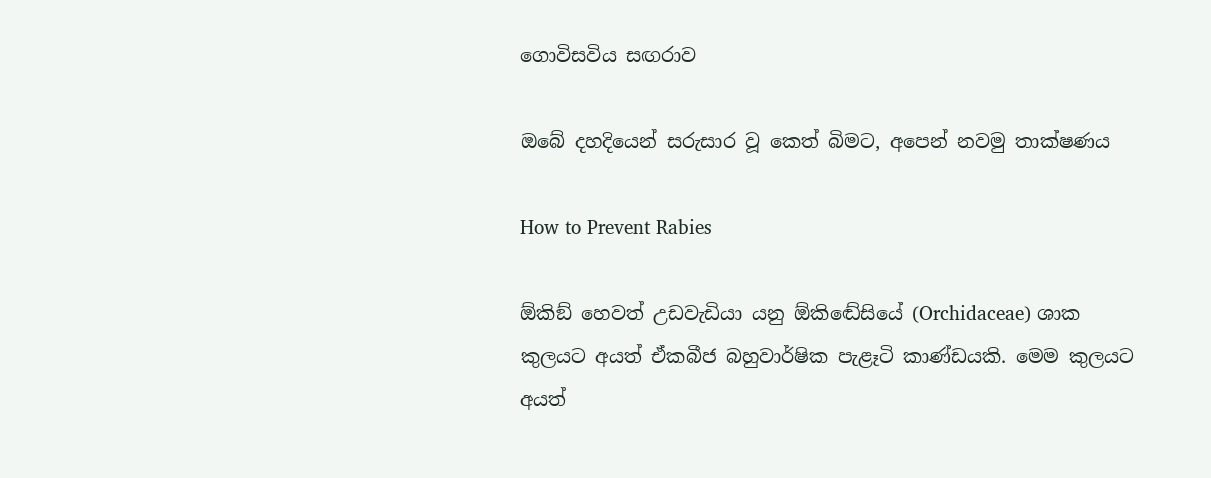ගොවිසවිය සඟරාව

ඔබේ දහදියෙන් සරුසාර වූ කෙත් බිමට, අපෙන් නවමු තාක්ෂණය

How to Prevent Rabies

ඕකිඞ් හෙවත් උඩවැඩියා යනු ඕකිඬේසියේ (Orchidaceae) ශාක කුලයට අයත් ඒකබීජ බහුවාර්ෂික පැළෑටි කාණ්ඩයකි. මෙම කුලයට අයත්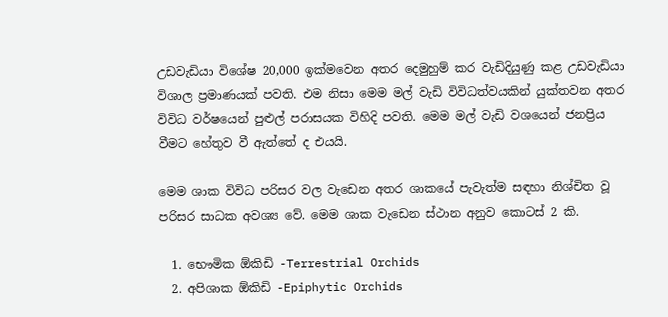උඩවැඩියා විශේෂ 20,000 ඉක්මවෙන අතර දෙමුහුම් කර වැඩිදියුණු කළ උඩවැඩියා විශාල ප්‍රමාණයක් පවති. එම නිසා මෙම මල් වැඩි විවිධත්වයකින් යුක්තවන අතර විවිධ වර්ෂයෙන් පුළුල් පරාසයක විහිදි පවති. මෙම මල් වැඩි වශයෙන් ජනප්‍රිය වීමට හේතුව වී ඇත්තේ ද එයයි.

මෙම ශාක විවිධ පරිසර වල වැඩෙන අතර ශාකයේ පැවැත්ම සඳහා නිශ්චිත වූ පරිසර සාධක අවශ්‍ය වේ. මෙම ශාක වැඩෙන ස්ථාන අනුව කොටස් 2 කි.

  1. භෞමික ඕකිඩි -Terrestrial Orchids
  2. අපිශාක ඕකිඩි -Epiphytic Orchids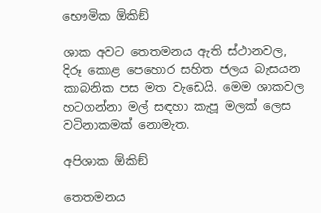භෞමික ඕකිඞ්

ශාක අවට තෙතමනය ඇති ස්ථානවල, දිරූ කොළ පෙහොර සහිත ජලය බැසයන කාබනික පස මත වැඩෙයි. මෙම ශාකවල හටගන්නා මල් සඳහා කැපූ මලක් ලෙස වටිනාකමක් නොමැත.

අපිශාක ඕකිඞ්

තෙතමනය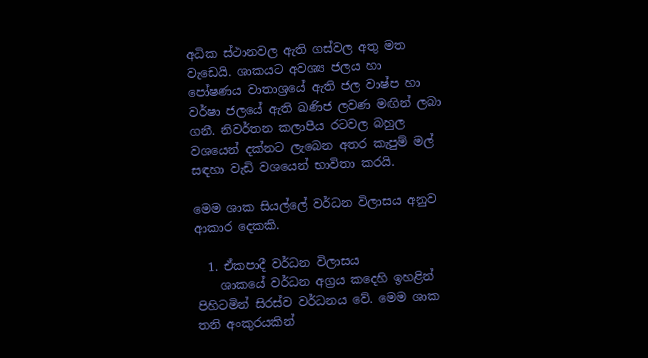අධික ස්ථානවල ඇති ගස්වල අතු මත වැඩෙයි. ශාකයට අවශ්‍ය ජලය හා පෝෂණය වාතාශ්‍රයේ ඇති ජල වාෂ්ප හා වර්ෂා ජලයේ ඇති ඛණිජ ලවණ මඟින් ලබා ගනී. නිවර්තන කලාපීය රටවල බහුල වශයෙන් දක්නට ලැබෙන අතර කැපුම් මල් සඳහා වැඩි වශයෙන් භාවිතා කරයි.

මෙම ශාක සියල්ලේ වර්ධන විලාසය අනුව ආකාර දෙකකි.

  1. ඒකපාදී වර්ධන විලාසය
    ශාකයේ වර්ධන අග්‍රය කදෙහි ඉහළින් පිහිටමින් සිරස්ව වර්ධනය වේ. මෙම ශාක තනි අංකුරයකින්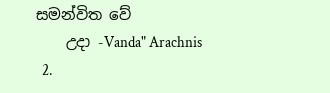සමන්විත වේ
    උදා -Vanda" Arachnis
  2.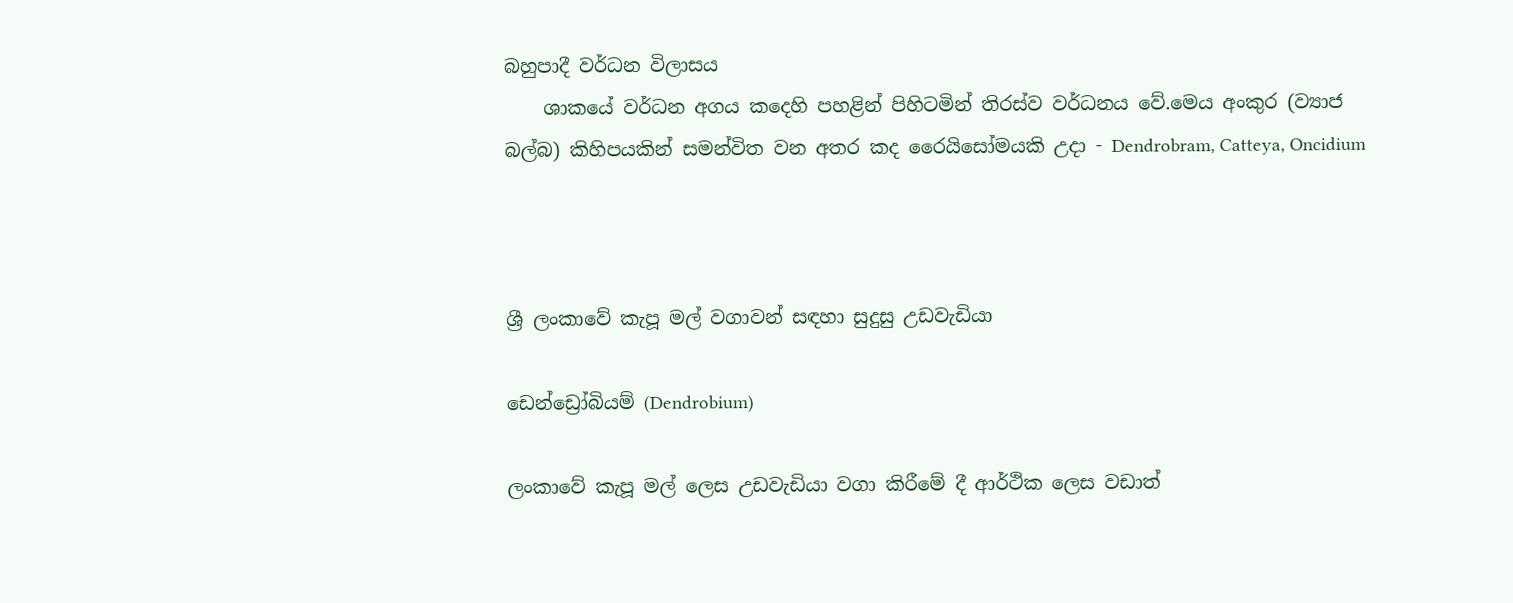බහුපාදී වර්ධන විලාසය
    ශාකයේ වර්ධන අගය කදෙහි පහළින් පිහිටමින් තිරස්ව වර්ධනය වේ.මෙය අංකුර (ව්‍යාජ බල්බ) කිහිපයකින් සමන්විත වන අතර කද ‍රෛයිසෝමයකි උදා - Dendrobram, Catteya, Oncidium



ශ්‍රී ලංකාවේ කැපූ මල් වගාවන් සඳහා සුදුසු උඩවැඩියා

ඩෙන්ඩ්‍රෝබියම් (Dendrobium)

ලංකාවේ කැපූ මල් ලෙස උඩවැඩියා වගා කිරීමේ දී ආර්ථික ලෙස වඩාත්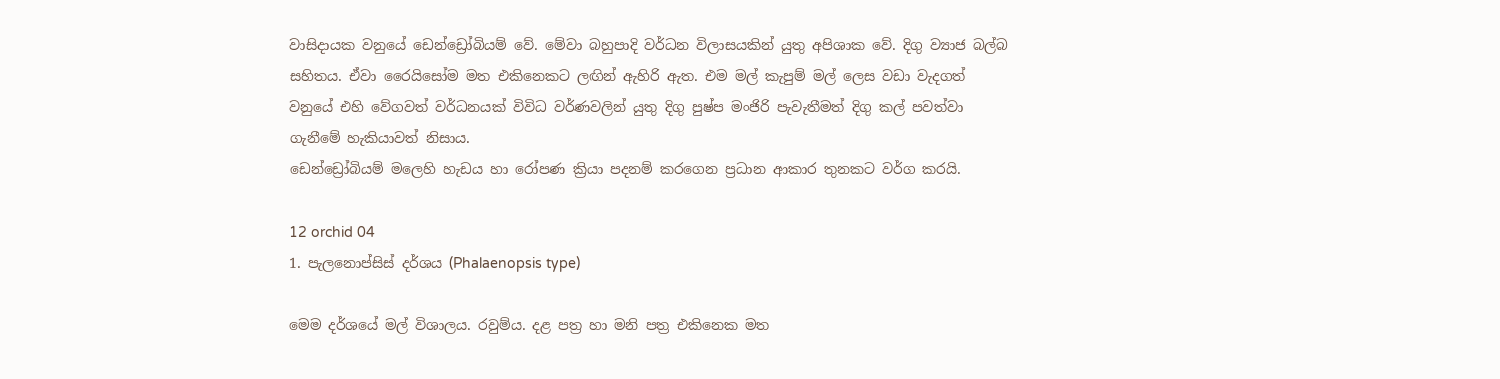වාසිදායක වනුයේ ඩෙන්ඩ්‍රෝබියම් වේ. මේවා බහුපාදි වර්ධන විලාසයකින් යුතු අපිශාක වේ. දිගු ව්‍යාජ බල්බ සහිතය. ඒවා රෛයිසෝම මත එකිනෙකට ලඟින් ඇහිරි ඇත. එම මල් කැපුම් මල් ලෙස වඩා වැදගත් වනුයේ එහි වේගවත් වර්ධනයක් විවිධ වර්ණවලින් යුතු දිගු පුෂ්ප මංජිරි පැවැතීමත් දිගු කල් පවත්වා ගැනීමේ හැකියාවත් නිසාය.
ඩෙන්ඩ්‍රෝබියම් මලෙහි හැඩය හා රෝපණ ක්‍රියා පදනම් කරගෙන ප්‍රධාන ආකාර තුනකට වර්ග කරයි.

12 orchid 04
1. පැලනොප්සිස් දර්ශය (Phalaenopsis type)

මෙම දර්ශයේ මල් විශාලය. රවුම්ය. දළ පත්‍ර හා මනි පත්‍ර එකිනෙක මත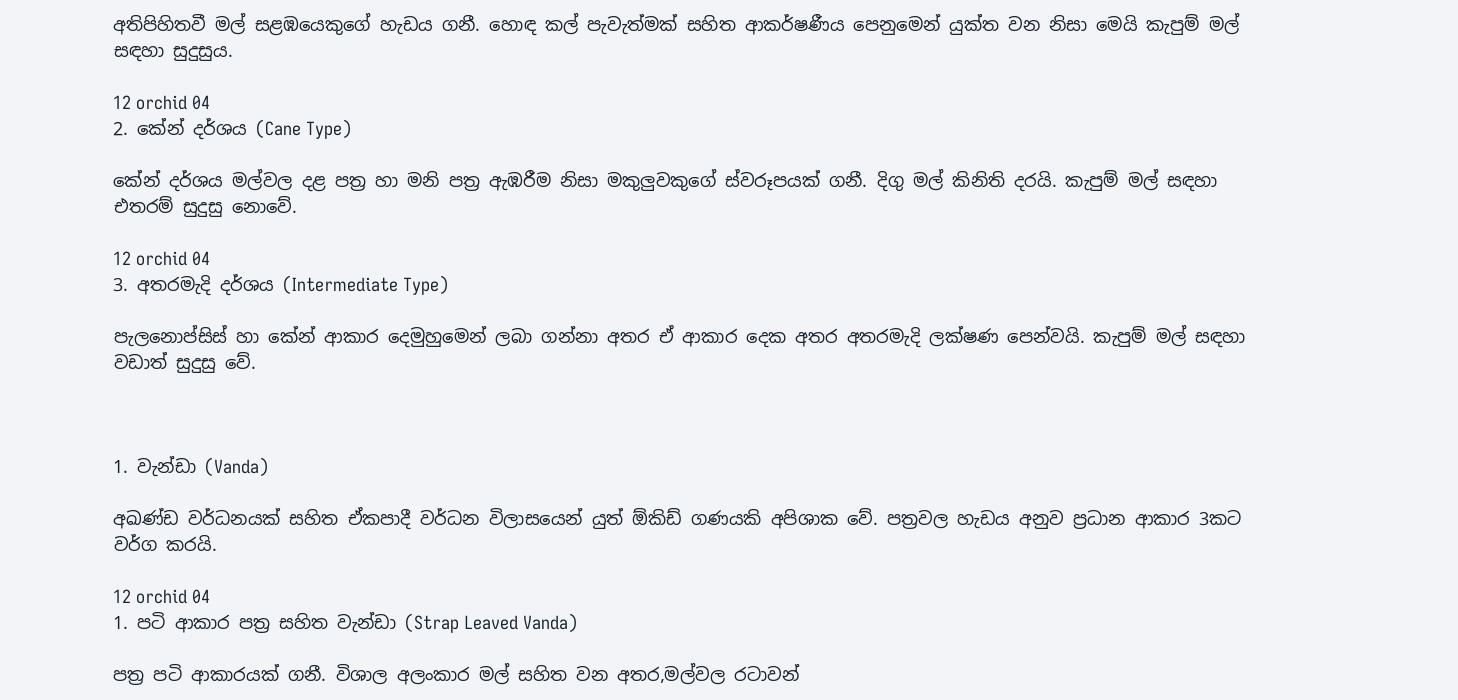අතිපිහිතවී මල් සළඹයෙකුගේ හැඩය ගනී. හොඳ කල් පැවැත්මක් සහිත ආකර්ෂණීය පෙනුමෙන් යුක්ත වන නිසා මෙයි කැපුම් මල් සඳහා සුදුසුය.

12 orchid 04
2. කේන් දර්ශය (Cane Type)

කේන් දර්ශය මල්වල දළ පත්‍ර හා මනි පත්‍ර ඇඹරීම නිසා මකුලුවකුගේ ස්වරූපයක් ගනී. දිගු මල් කිනිති දරයි. කැපුම් මල් සඳහා එතරම් සුදුසු නොවේ.

12 orchid 04
3. අතරමැදි දර්ශය (Intermediate Type)

පැලනොප්සිස් හා කේන් ආකාර දෙමුහුමෙන් ලබා ගන්නා අතර ඒ ආකාර දෙක අතර අතරමැදි ලක්ෂණ පෙන්වයි. කැපුම් මල් සඳහා වඩාත් සුදුසු වේ.



1. වැන්ඩා (Vanda)

අඛණ්ඩ වර්ධනයක් සහිත ඒකපාදී වර්ධන විලාසයෙන් යුත් ඕකිඩ් ගණයකි අපිශාක වේ. පත්‍රවල හැඩය අනුව ප්‍රධාන ආකාර 3කට වර්ග කරයි.

12 orchid 04
1. පටි ආකාර පත්‍ර සහිත වැන්ඩා (Strap Leaved Vanda)

පත්‍ර පටි ආකාරයක් ගනී. විශාල අලංකාර මල් සහිත වන අතර,මල්වල රටාවන්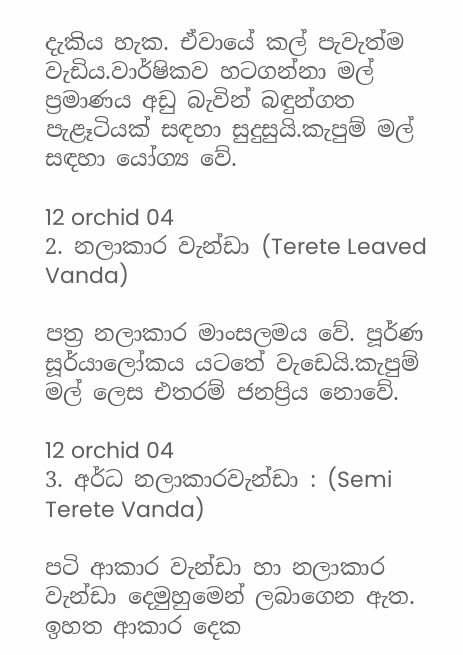දැකිය හැක. ඒවායේ කල් පැවැත්ම වැඩිය.වාර්ෂිකව හටගන්නා මල් ප්‍රමාණය අඩු බැවින් බඳුන්ගත පැළෑටියක් සඳහා සුදුසුයි.කැපුම් මල් සඳහා යෝග්‍ය වේ.

12 orchid 04
2. නලාකාර වැන්ඩා (Terete Leaved Vanda)

පත්‍ර නලාකාර මාංසලමය වේ. පූර්ණ සූර්යාලෝකය යටතේ වැඩෙයි.කැපුම් මල් ලෙස එතරම් ජනප්‍රිය නොවේ.

12 orchid 04
3. අර්ධ නලාකාරවැන්ඩා : (Semi Terete Vanda)

පටි ආකාර වැන්ඩා හා නලාකාර වැන්ඩා දෙමුහුමෙන් ලබාගෙන ඇත. ඉහත ආකාර දෙක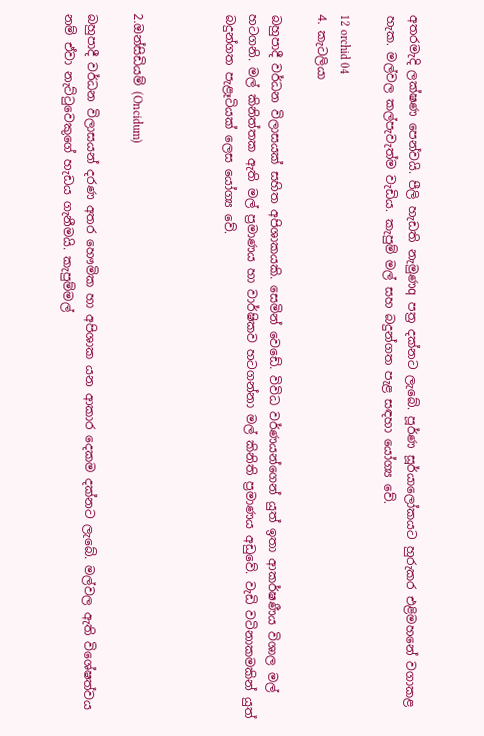අතරමැදි ලක්ෂණ පෙන්වයි. පීලි හැඩති නැමුණq පත්‍ර දක්නට ලැබේ. පූර්ණ සූර්යාලෝකයට හුරුකර එළිමහනේ වගාකළ හැක. මල්වල කල්පැවැත්ම වැඩිය. කැපුම් මල් සහ බදුන්ගත පැළ සඳහා යෝග්‍ය වේ.

12 orchid 04
4. කැටලියා

බහුපාදී වර්ධන විලාසයක් සහිත අපිශාකයකි. සෙමින් ව‍ෙඩේ. විවිධ වර්ණයන්ගෙන් යුත් ඉතා ආකර්ෂණීය විශාල මල් හටගනි. මල් කිනිත්තක ඇති මල් ප්‍රමාණය හා වාර්ෂිකව හටගන්නා මල් කිනිති ප්‍රමාණය අඩුවේ. වැඩි වටිනාකමකින් යුත් බදුන්ගත පැළෑටියක් ලෙස යෝග්‍ය වේ.



2.ඔන්සිඩියම් (Oncidum)

බහුපාදී වර්ධන විලාසයන් දරණ අතර හෞමික හා අපිශාක යන ආකාර දෙකම දක්නට ලැබේ. මල්වල ඇති විශේෂත්වය නම් ඒවා නැට්ටුවෙකුගේ හැඩය ගැනීමයි. කැපුම්මල්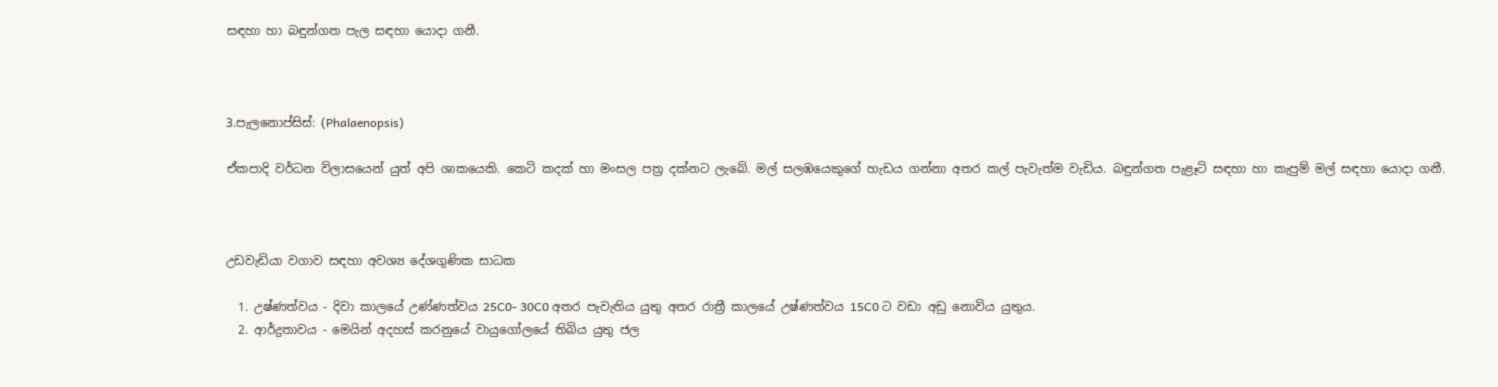සඳහා හා බඳුන්ගත පැල සඳහා යොදා ගනී.



3.පැලනොප්සිස්: (Phalaenopsis)

ඒකපාදි වර්ධන විලාසයෙන් යුත් අපි ශාකයෙකි. කෙටි කදක් හා මංසල පත්‍ර දක්නට ලැබේ. මල් සලඹයෙකුගේ හැඩය ගන්නා අතර කල් පැවැත්ම වැඩිය. බඳුන්ගත පැළෑටි සඳහා හා කැපුම් මල් සඳහා යොදා ගනී.



උඩවැඩියා වගාව සඳහා අවශ්‍ය දේශගුණික සාධක

  1. උෂ්ණත්වය - දිවා කාලයේ උණ්ණත්වය 25C0- 30C0 අතර පැවැතිය යුතු අතර රාත්‍රී කාලයේ උෂ්ණත්වය 15C0 ට වඩා අඩු නොවිය යුතුය.
  2. ආර්ද්‍රතාවය - මෙයින් අදහස් කරනුයේ වායුගෝලයේ තිබිය යුතු ජල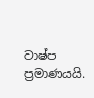වාෂ්ප ප්‍රමාණයයි.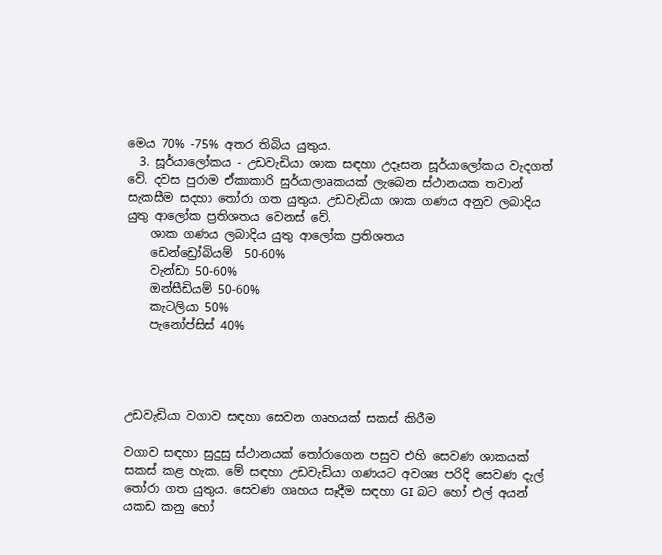මෙය 70% -75% අතර තිබිය යුතුය.
  3. සූර්යාලෝකය - උඩවැඩියා ශාක සඳහා උදෑසන සූර්යාලෝකය වැදගත් වේ. දවස පුරාම ඒකාකාරි සුර්යාලාaකයක් ලැබෙන ස්ථානයක තවාන් සැකසීම සදහා තෝරා ගත යුතුය. උඩවැඩියා ශාක ගණය අනුව ලබාදිය යුතු ආලෝක ප්‍රතිශතය වෙනස් වේ.
    ශාක ගණය ලබාදිය යුතු ආලෝක ප්‍රතිශතය
    ඩෙන්ඩ්‍රෝබියම්  50-60%
    වැන්ඩා 50-60%
    ඔන්සීඩියම් 50-60%
    කැටලියා 50%
    පැනෝප්සිස් 40%




උඩවැඩියා වගාව සඳහා සෙවන ගෘහයක් සකස් කිරීම

වගාව සඳහා සුදුසු ස්ථානයක් තෝරාගෙන පසුව එහි සෙවණ ශාකයක් සකස් කළ හැක. මේ සඳහා උඩවැඩියා ගණයට අවශ්‍ය පරිදි සෙවණ දැල් තෝරා ගත යුතුය. සෙවණ ගෘහය සෑදීම සඳහා GI බට හෝ එල් අයන් යකඩ කනු හෝ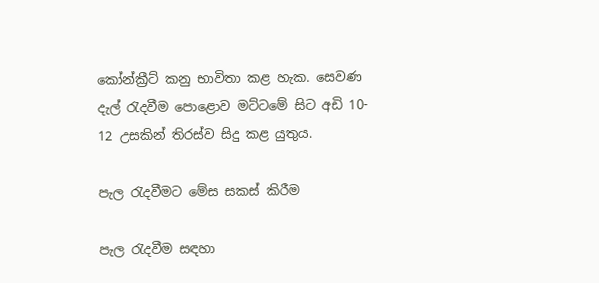කෝන්ක්‍රීට් කනු භාවිතා කළ හැක. සෙවණ දැල් රැදවීම පොළොව මට්ටමේ සිට අඩි 10- 12 උසකින් තිරස්ව සිදු කළ යුතුය.

පැල රැදවීමට මේස සකස් කිරීම

පැල රැදවීම සඳහා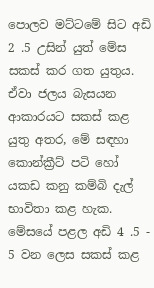පොලව මට්ටමේ සිට අඩි 2 .5 උසින් යුත් මේස සකස් කර ගත යුතුය. ඒවා ජලය බැසයන ආකාරයට සකස් කළ යුතු අතර, මේ සඳහා කොන්ක්‍රීට් පටි හෝ යකඩ කනු කම්බි දැල් භාවිතා කළ හැක. මේසයේ පළල අඩි 4 .5 - 5 වන ලෙස සකස් කළ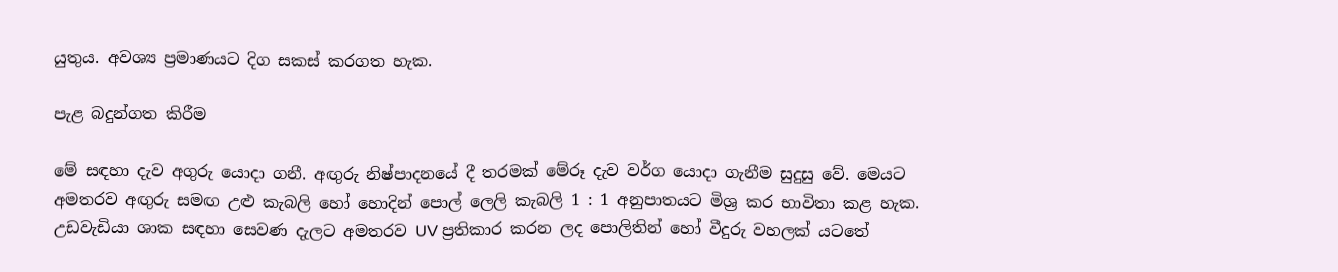යුතුය. අවශ්‍ය ප්‍රමාණයට දිග සකස් කරගත හැක.

පැළ බදුන්ගත කිරීම

මේ සඳහා දැව අගුරු යොදා ගනී. අඟුරු නිෂ්පාදනයේ දී තරමක් මේරූ දැව වර්ග යොදා ගැනීම සුදුසු වේ. මෙයට අමතරව අඟුරු සමඟ උළු කැබලි හෝ හොදින් පොල් ලෙලි කැබලි 1 : 1 අනුපාතයට මිශ්‍ර කර භාවිතා කළ හැක.
උඩවැඩියා ශාක සඳහා සෙවණ දැලට අමතරව UV ප්‍රතිකාර කරන ලද පොලිතින් හෝ වීදුරු වහලක් යටතේ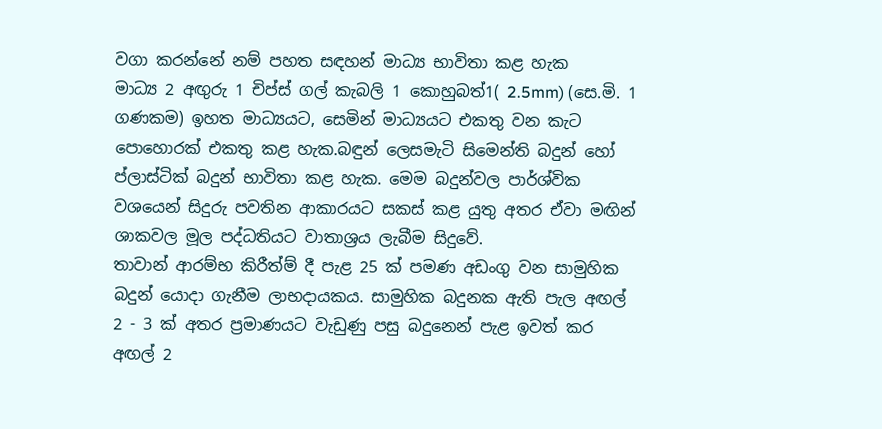වගා කරන්නේ නම් පහත සඳහන් මාධ්‍ය භාවිතා කළ හැක
මාධ්‍ය 2 අඟුරු 1 චිප්ස් ගල් කැබලි 1 කොහුබත්1( 2.5mm) (සෙ.මි. 1 ගණකම) ඉහත මාධ්‍යයට, සෙමින් මාධ්‍යයට එකතු වන කැට පොහොරක් එකතු කළ හැක.බඳුන් ලෙසමැටි සිමෙන්ති බදුන් හෝ ප්ලාස්ටික් බදුන් භාවිතා කළ හැක. මෙම බදුන්වල පාර්ශ්වික වශයෙන් සිදුරු පවතින ආකාරයට සකස් කළ යුතු අතර ඒවා මඟින් ශාකවල මූල පද්ධතියට වාතාශ්‍රය ලැබීම සිදුවේ.
තාවාන් ආරම්භ කිරීත්‍ම් දී පැළ 25 ක් පමණ අඩංගු වන සාමුහික බදුන් යොදා ගැනීම ලාභදායකය. සාමුහික බදුනක ඇති පැල අඟල් 2 - 3 ක් අතර ප්‍රමාණයට වැඩුණු පසු බදුනෙන් පැළ ඉවත් කර අඟල් 2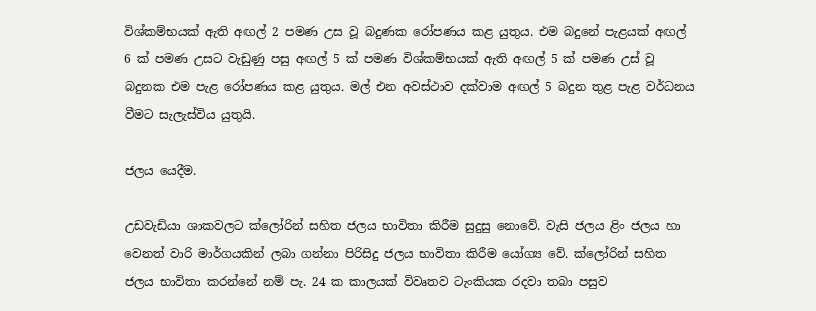විශ්කම්භයක් ඇති අඟල් 2 පමණ උස වූ බදුණක රෝපණය කළ යුතුය. එම බදුනේ පැළයක් අඟල් 6 ක් පමණ උසට වැඩුණු පසු අඟල් 5 ක් පමණ විශ්කම්භයක් ඇති අඟල් 5 ක් පමණ උස් වූ බදුනක එම පැළ රෝපණය කළ යුතුය. මල් එන අවස්ථාව දක්වාම අඟල් 5 බදුන තුළ පැළ වර්ධනය වීමට සැලැස්විය යුතුයි.

ජලය යෙදීම.

උඩවැඩියා ශාකවලට ක්ලෝරින් සහිත ජලය භාවිතා කිරීම සුදුසු නොවේ. වැසි ජලය ළිං ජලය හා වෙනත් වාරි මාර්ගයකින් ලබා ගන්නා පිරිසිදු ජලය භාවිතා කිරීම යෝග්‍ය වේ. ක්ලෝරින් සහිත ජලය භාවිතා කරන්නේ නම් පැ. 24 ක කාලයක් විවෘතව ටැංකියක රදවා තබා පසුව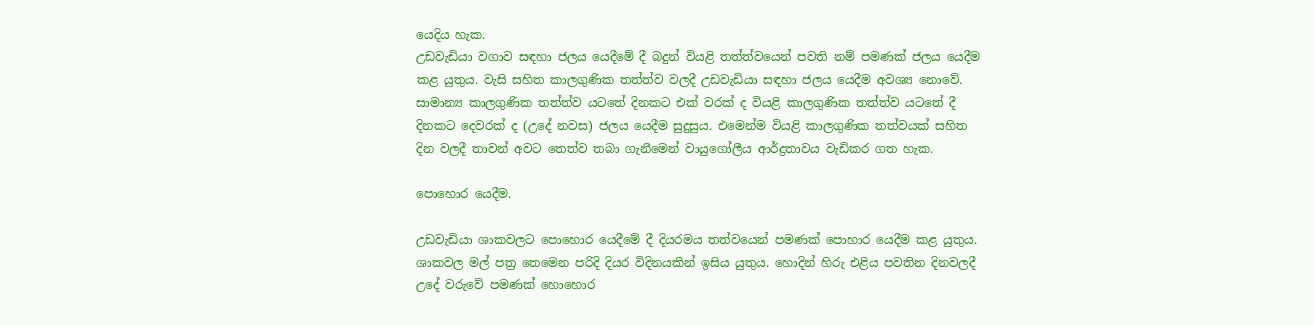යෙදිය හැක.
උඩවැඩියා වගාව සඳහා ජලය යෙදීමේ දී බදුන් වියළි තත්ත්වයෙන් පවති නම් පමණක් ජලය යෙදීම කළ යුතුය. වැසි සහිත කාලගුණික තත්ත්ව වලදී උඩවැඩියා සඳහා ජලය යෙදීම අවශ්‍ය නොවේ. සාමාන්‍ය කාලගුණික තත්ත්ව යටතේ දිනකට එක් වරක් ද වියළි කාලගුණික තත්ත්ව යටතේ දී දිනකට දෙවරක් ද (උදේ නවස) ජලය යෙදීම සුදුසුය. එමෙන්ම වියළි කාලගුණික තත්වයක් සහිත දින වලදී තාවන් අවට තෙත්ව තබා ගැනීමෙන් වායුගෝලීය ආර්ද්‍රතාවය වැඩිකර ගත හැක.

පොහොර යෙදීම.

උඩවැඩියා ශාකවලට පොහොර යෙදීමේ දී දියරමය තත්වයෙන් පමණක් පොහාර යෙදීම කළ යුතුය. ශාකවල මල් පත්‍ර තෙමෙන පරිදි දියර විදිනයකින් ඉසිය යුතුය. හොදින් හිරු එළිය පවතින දිනවලදී උදේ වරුවේ පමණක් හොහොර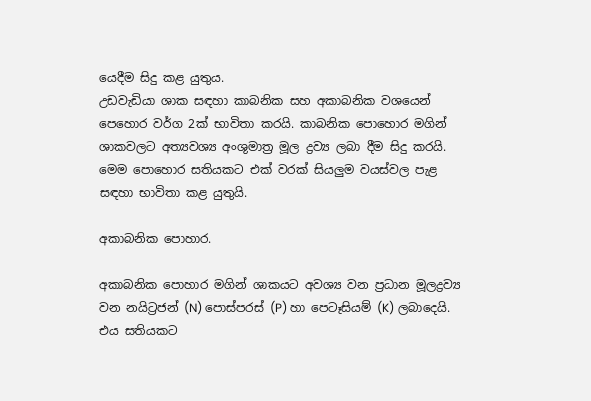යෙදීම සිදු කළ යුතුය.
උඩවැඩියා ශාක සඳහා කාබනික සහ අකාබනික වශයෙන් පෙහොර වර්ග 2ක් භාවිතා කරයි. කාබනික පොහොර මගින් ශාකවලට අත්‍යවශ්‍ය අංශුමාත්‍ර මූල ද්‍රව්‍ය ලබා දීම සිදු කරයි. මෙම පොහොර සතියකට එක් වරක් සියලුම වයස්වල පැළ සඳහා භාවිතා කළ යුතුයි.

අකාබනික පොහාර.

අකාබනික පොහාර මගින් ශාකයට අවශ්‍ය වන ප්‍රධාන මූලද්‍රව්‍ය වන නයිට්‍රජන් (N) පොස්පරස් (P) හා පෙටෑසියම් (K) ලබාදෙයි. එය සතියකට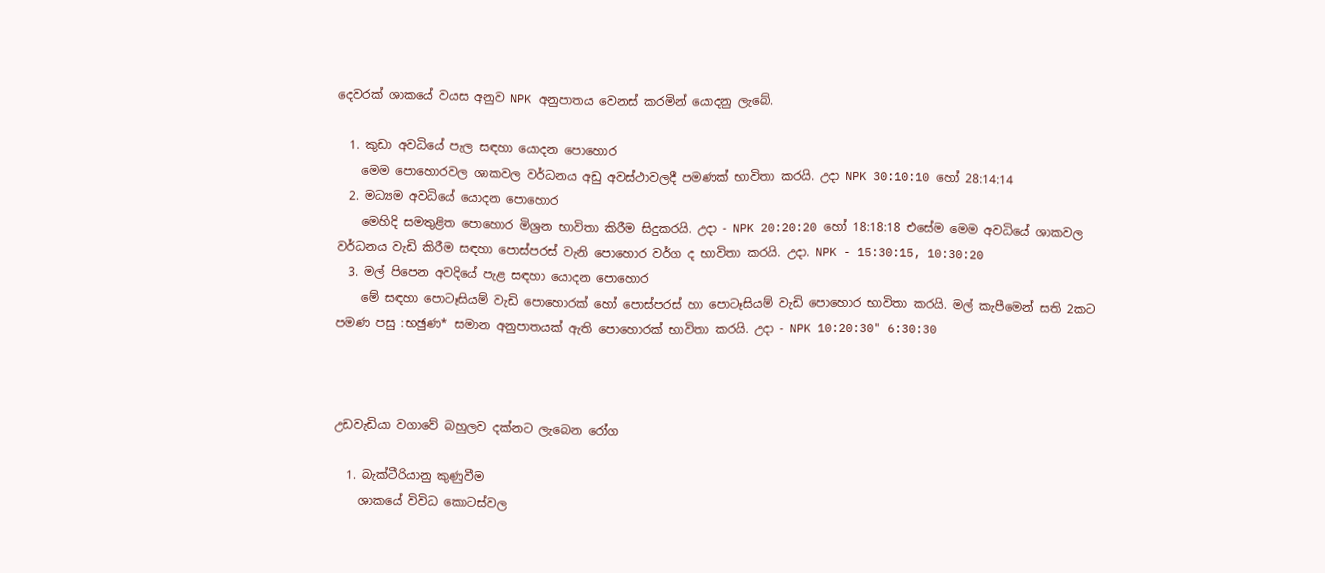දෙවරක් ශාකයේ වයස අනුව NPK අනුපාතය වෙනස් කරමින් යොදනු ලැබේ.

  1. කුඩා අවධියේ පැල සඳහා යොදන පොහොර
    මෙම පොහොරවල ශාකවල වර්ධනය අඩු අවස්ථාවලදී පමණක් භාවිතා කරයි. උදා NPK 30:10:10 හෝ 28:14:14
  2. මධ්‍යම අවධියේ යොදන පොහොර
    මෙහිදි සමතුළිත පොහොර මිශ්‍රන භාවිතා කිරීම සිදුකරයි. උදා - NPK 20:20:20 හෝ 18:18:18 එසේම මෙම අවධියේ ශාකවල වර්ධනය වැඩි කිරීම සඳහා පොස්පරස් වැනි පොහොර වර්ග ද භාවිතා කරයි. උදා. NPK - 15:30:15, 10:30:20
  3. මල් පිපෙන අවදියේ පැළ සඳහා යොදන පොහොර
    මේ සඳහා පොටෑසියම් වැඩි පොහොරක් හෝ පොස්පරස් හා පොටෑසියම් වැඩි පොහොර භාවිතා කරයි. මල් කැපීමෙන් සති 2කට පමණ පසු :භඡුණ* සමාන අනුපාතයක් ඇති පොහොරක් භාවිතා කරයි. උදා - NPK 10:20:30" 6:30:30



උඩවැඩියා වගාවේ බහුලව දක්නට ලැබෙන රෝග

  1. බැක්ටීරියානු කුණුවීම
    ශාකයේ විවිධ කොටස්වල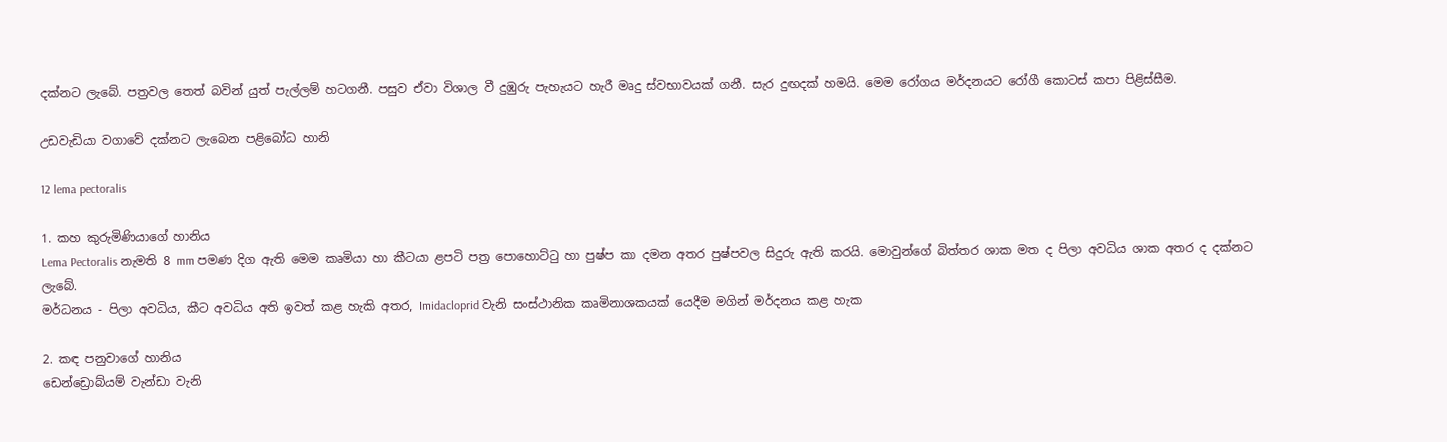දක්නට ලැබේ. පත්‍රවල තෙත් බවින් යුත් පැල්ලම් හටගනී. පසුව ඒවා විශාල වී දුඹුරු පැහැයට හැරී මෘදු ස්වභාවයක් ගනී. සැර දුඟදක් හමයි. මෙම රෝගය මර්දනයට රෝගී කොටස් කපා පිළිස්සීම.

උඩවැඩියා වගාවේ දක්නට ලැබෙන පළිබෝධ හානි

12 lema pectoralis

1. කහ කුරුමිණියාගේ හානිය
Lema Pectoralis නැමති 8 mm පමණ දිග ඇති මෙම කෘමියා හා කීටයා ළපටි පත්‍ර පොහොට්ටු හා පුෂ්ප කා දමන අතර පුෂ්පවල සිදුරු ඇති කරයි. මොවුන්ගේ බිත්තර ශාක මත ද පිලා අවධිය ශාක අතර ද දක්නට ලැබේ.
මර්ධනය - පිලා අවධිය, කීට අවධිය අති ඉවත් කළ හැකි අතර, Imidacloprid වැනි සංස්ථානික කෘමිනාශකයක් යෙදීම මගින් මර්දනය කළ හැක

2. කඳ පනුවාගේ හානිය
ඩෙන්ඩ්‍රොබ්යම් වැන්ඩා වැනි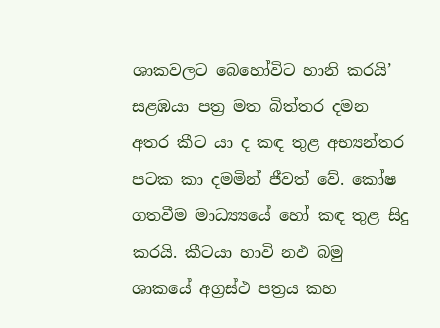ශාකවලට බෙහෝවිට හානි කරයි’ සළඹයා පත්‍ර මත බිත්තර දමන අතර කීට යා ද කඳ තුළ අභ්‍යන්තර පටක කා දමමින් ජීවත් වේ. කෝෂ ගතවීම මාධ්‍ය්‍යයේ හෝ කඳ තුළ සිදු කරයි. කීටයා හාවි නඵ බමු ශාකයේ අග්‍රස්ථ පත්‍රය කහ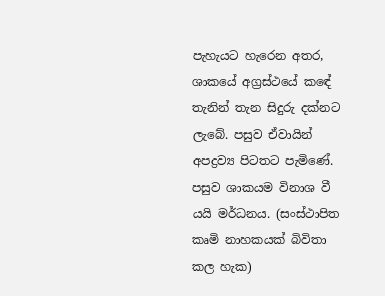පැහැයට හැරෙන අතර, ශාකයේ අග්‍රස්ථයේ කඳේ තැනින් තැන සිදුරු දක්නට ලැබේ. පසුව ඒවායින් අපද්‍රව්‍ය පිටතට පැමිණේ. පසුව ශාකයම විනාශ වී යයි මර්ධනය. (සංස්ථාපිත කෘමි නාහකයක් බිවිතා කල හැක)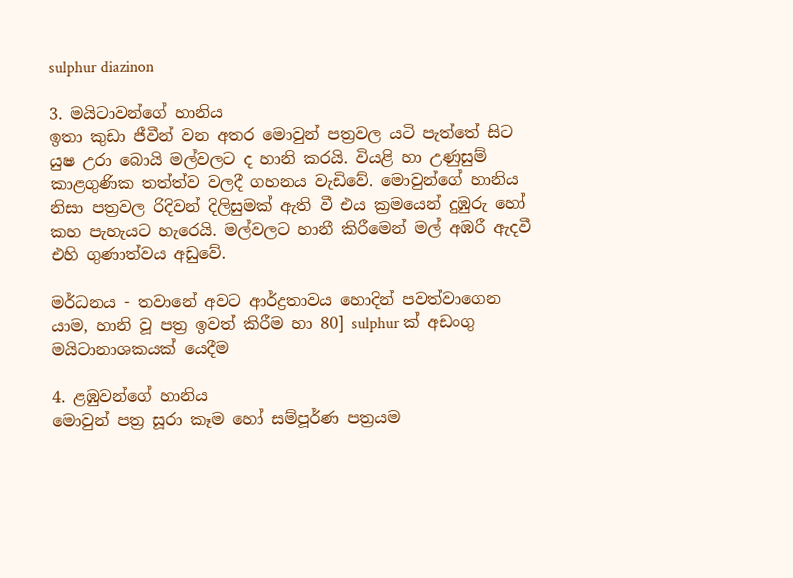sulphur diazinon

3. මයිටාවන්ගේ හානිය
ඉතා කුඩා ජීවීන් වන අතර මොවුන් පත්‍රවල යටි පැත්තේ සිට යුෂ උරා බොයි මල්වලට ද හානි කරයි. වියළි හා උණුසුම් කාළගුණික තත්ත්ව වලදී ගහනය වැඩිවේ. මොවුන්ගේ හානිය නිසා පත්‍රවල රිදිවන් දිලිසුමක් ඇති වී එය ක්‍රමයෙන් දුඹුරු හෝ කහ පැහැයට හැරෙයි. මල්වලට හානී කිරීමෙන් මල් අඹරී ඇදවී එහි ගුණාත්වය අඩුවේ.

මර්ධනය - තවානේ අවට ආර්ද්‍රතාවය හොදින් පවත්වාගෙන යාම, හානි වූ පත්‍ර ඉවත් කිරීම හා 80] sulphur ක් අඩංගු මයිටානාශකයක් යෙදීම

4. ළඹුවන්ගේ හානිය
මොවුන් පත්‍ර සූරා කෑම හෝ සම්පූර්ණ පත්‍රයම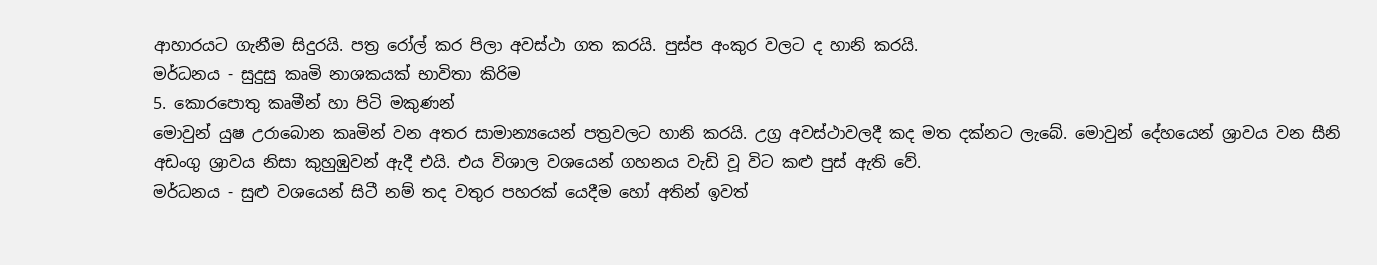ආහාරයට ගැනීම සිදුරයි. පත්‍ර රෝල් කර පිලා අවස්ථා ගත කරයි. පුස්ප අංකුර වලට ද හානි කරයි.
මර්ධනය - සුදුසු කෘමි නාශකයක් භාවිතා කිරිම
5. කොරපොතු කෘමීන් හා පිටි මකුණන්
මොවුන් යුෂ උරාබොන කෘමින් වන අතර සාමාන්‍යයෙන් පත්‍රවලට හානි කරයි. උග්‍ර අවස්ථාවලදී කද මත දක්නට ලැබේ. මොවුන් දේහයෙන් ශ්‍රාවය වන සීනි අඩංගු ශ්‍රාවය නිසා කුහුඹුවන් ඇදී එයි. එය විශාල වශයෙන් ගහනය වැඩි වූ විට කළු පුස් ඇති වේ.
මර්ධනය - සුළු වශයෙන් සිටී නම් තද වතුර පහරක් යෙදීම හෝ අතින් ඉවත්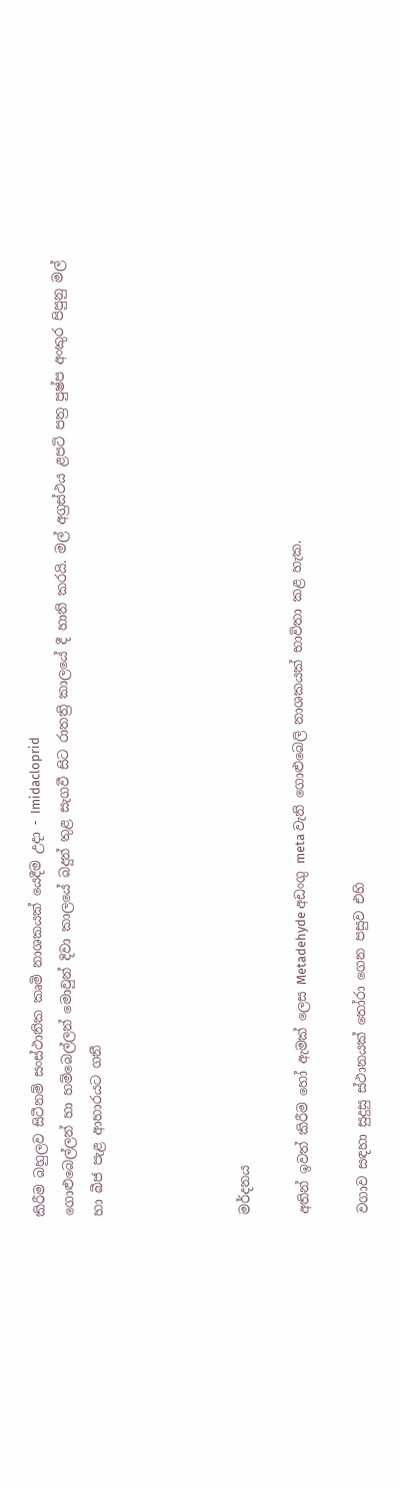කිරීම බහුලව සිටීනම් සංස්ථානික කෘමි නාශකයක් යෙදීම උදා - Imidacloprid
ගොළුබෙල්ලන් හා හම්බෙල්ලන් මොවුන් දිවා කාලයේ බදුන් තුළ සැගවී සිට රාතත්‍රි කාලයේ දී හානි කරයි. මල් අග්‍රස්ථය ළපටි පත්‍ර පුෂ්ප අංකුර පිපුනු මල් හා බීජ පැළ ආහාරයට ගනී




මර්දනය

අතින් ඉවත් කිරීම හෝ ඇමක් ලෙස Metadehyde අඩංගු meta වැනි ගොළුබෙලි නාශකයක් භාවිතා කළ හැක.

වගාව සඳහා සුදුසු ස්ථානයක් තෝරා ගෙන පසුව එහි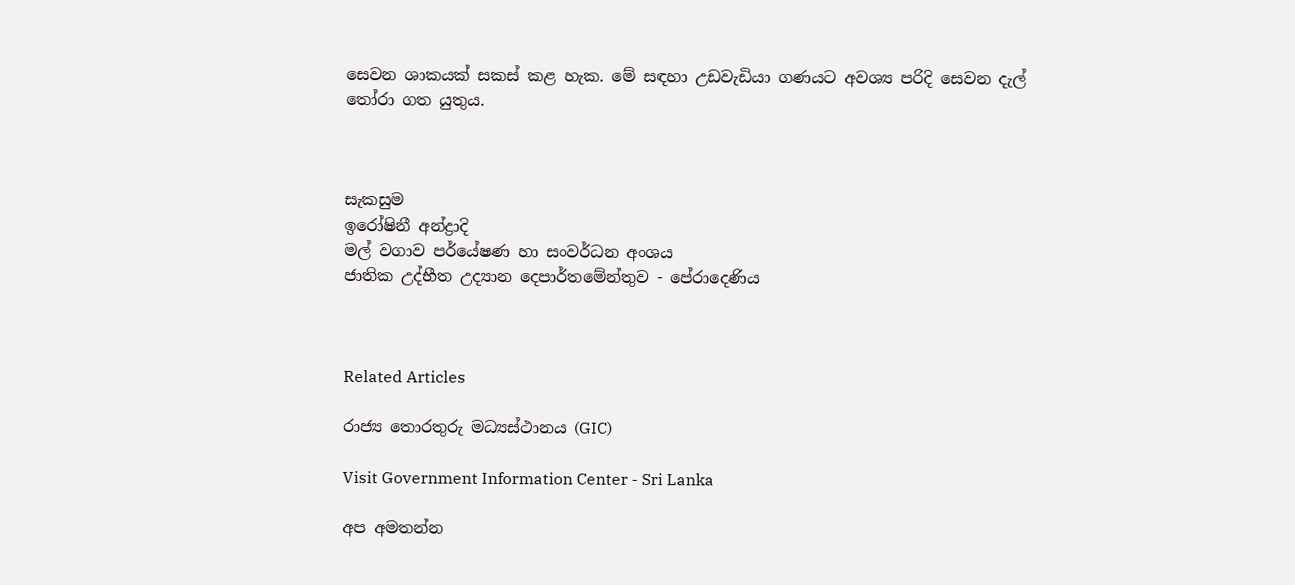සෙවන ශාකයක් සකස් කළ හැක. මේ සඳහා උඩවැඩියා ගණයට අවශ්‍ය පරිදි සෙවන දැල් තෝරා ගත යුතුය.



සැකසුම
ඉරෝෂිනී අන්ද්‍රාදි
මල් වගාව පර්යේෂණ හා සංවර්ධන අංශය
ජාතික උද්භීත උද්‍යාන දෙපාර්තමේන්තුව - පේරාදෙණිය



Related Articles

රාජ්‍ය තොරතුරු මධ්‍යස්ථානය (GIC)

Visit Government Information Center - Sri Lanka

අප අමතන්න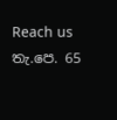Reach us තැ.පෙ. 65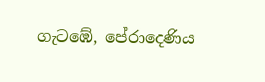ගැටඹේ, පේරාදෙණිය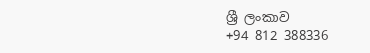ශ්‍රී ලංකාව
+94 812 388336